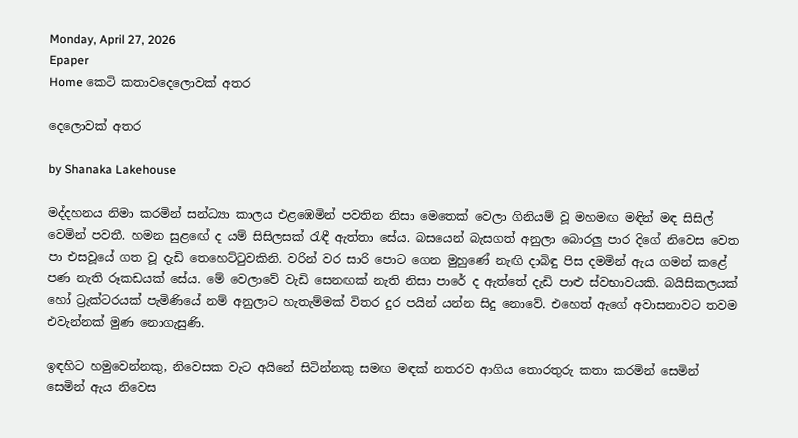Monday, April 27, 2026
Epaper
Home කෙටි කතාවදෙලොවක් අතර

දෙලොවක් අතර

by Shanaka Lakehouse

මද්දහනය නිමා කරමින් සන්ධ්‍යා කාලය එළඹෙමින් පවතින නිසා මෙතෙක් වෙලා ගිනියම් වූ මහමඟ මඳින් මඳ සිසිල් වෙමින් පවතී. හමන සුළඟේ ද යම් සිසිලසක් රැඳී ඇත්තා සේය. බසයෙන් බැසගත් අනුලා බොරලු පාර දිගේ නිවෙස වෙත පා එසවූයේ ගත වූ දැඩි තෙහෙට්ටුවකිනි. වරින් වර සාරි පොට ගෙන මුහුණේ නැඟි දාබිඳු පිස දමමින් ඇය ගමන් කළේ පණ නැති රූකඩයක් සේය. මේ වෙලාවේ වැඩි සෙනඟක් නැති නිසා පාරේ ද ඇත්තේ දැඩි පාළු ස්වභාවයකි. බයිසිකලයක් හෝ ට්‍රැක්ටරයක් පැමිණියේ නම් අනුලාට හැතැම්මක් විතර දුර පයින් යන්න සිදු නොවේ. එහෙත් ඇගේ අවාසනාවට තවම එවැන්නක් මුණ නොගැසුණි.

ඉඳහිට හමුවෙන්නකු, නිවෙසක වැට අයිනේ සිටින්නකු සමඟ මඳක් නතරව ආගිය තොරතුරු කතා කරමින් සෙමින් සෙමින් ඇය නිවෙස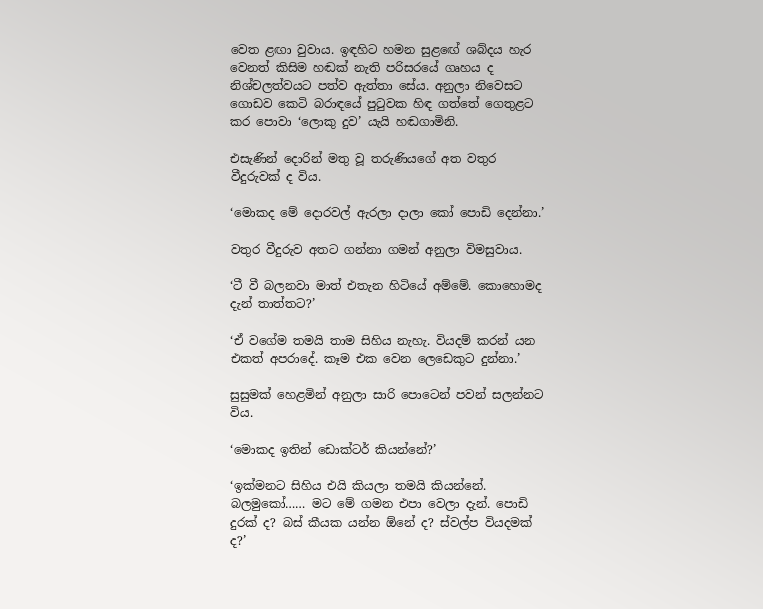වෙත ළඟා වුවාය. ඉඳහිට හමන සුළඟේ ශබ්දය හැර වෙනත් කිසිම හඬක් නැති පරිසරයේ ගෘහය ද නිශ්චලත්වයට පත්ව ඇත්තා සේය. අනුලා නිවෙසට ගොඩව කෙටි බරාඳයේ පුටුවක හිඳ ගත්තේ ගෙතුළට කර පොවා ‘ලොකු දුව’ යැයි හඬගාමිනි.

එසැණින් දොරින් මතු වූ තරුණියගේ අත වතුර වීදුරුවක් ද විය.

‘මොකද මේ දොරවල් ඇරලා දාලා කෝ පොඩි දෙන්නා.’

වතුර වීදුරුව අතට ගන්නා ගමන් අනුලා විමසුවාය.

‘ටී වී බලනවා මාත් එතැන හිටියේ අම්මේ. කොහොමද දැන් තාත්තට?’

‘ඒ වගේම තමයි තාම සිහිය නැහැ. වියදම් කරන් යන එකත් අපරාදේ. කෑම එක වෙන ලෙඩෙකුට දුන්නා.’

සුසුමක් හෙළමින් අනුලා සාරි පොටෙන් පවන් සලන්නට විය.

‘මොකද ඉතින් ඩොක්ටර් කියන්නේ?’

‘ඉක්මනට සිහිය එයි කියලා තමයි කියන්නේ. බලමුකෝ…… මට මේ ගමන එපා වෙලා දැන්. පොඩි දුරක් ද? බස් කීයක යන්න ඕනේ ද? ස්වල්ප වියදමක් ද?’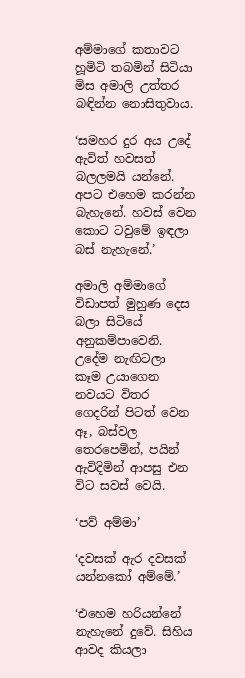අම්මාගේ කතාවට හූමිටි තබමින් සිටියා මිස අමාලි උත්තර බඳින්න නොසිතුවාය.

‘සමහර දුර අය උදේ ඇවිත් හවසත් බලලමයි යන්නේ. අපට එහෙම කරන්න බැහැනේ. හවස් වෙන කොට ටවුමේ ඉඳලා බස් නැහැනේ.’

අමාලි අම්මාගේ විඩාපත් මුහුණ දෙස බලා සිටියේ අනුකම්පාවෙනි. උදේම නැඟිටලා කෑම උයාගෙන නවයට විතර ගෙදරින් පිටත් වෙන ඈ, බස්වල තෙරපෙමින්, පයින් ඇවිදිමින් ආපසු එන විට සවස් වෙයි.

‘පව් අම්මා’

‘දවසක් ඇර දවසක් යන්නකෝ අම්මේ.’

‘එහෙම හරියන්නේ නැහැනේ දුවේ. සිහිය ආවද කියලා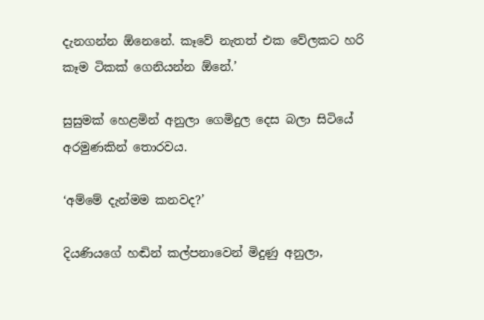දැනගන්න ඕනෙනේ. කෑවේ නැතත් එක වේලකට හරි කෑම ටිකක් ගෙනියන්න ඕනේ.’

සුසුමක් හෙළමින් අනුලා ගෙමිදුල දෙස බලා සිටියේ අරමුණකින් තොරවය.

‘අම්මේ දැන්මම කනවද?’

දියණියගේ හඬින් කල්පනාවෙන් මිදුණු අනුලා,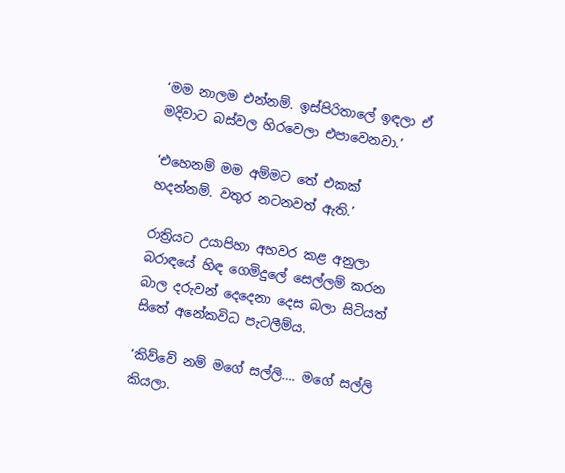‘මම නාලම එන්නම්. ඉස්පිරිතාලේ ඉඳලා ඒ මදිවාට බස්වල හිරවෙලා එපාවෙනවා.’

‘එහෙනම් මම අම්මට තේ එකක් හදන්නම්. වතුර නටනවත් ඇති.’

රාත්‍රියට උයාපිහා අහවර කළ අනුලා බරාඳයේ හිඳ ගෙමිදුලේ සෙල්ලම් කරන බාල දරුවන් දෙදෙනා දෙස බලා සිටියත් සිතේ අනේකවිධ පැටලීම්ය.

‘කිව්වේ නම් මගේ සල්ලි…. මගේ සල්ලි කියලා.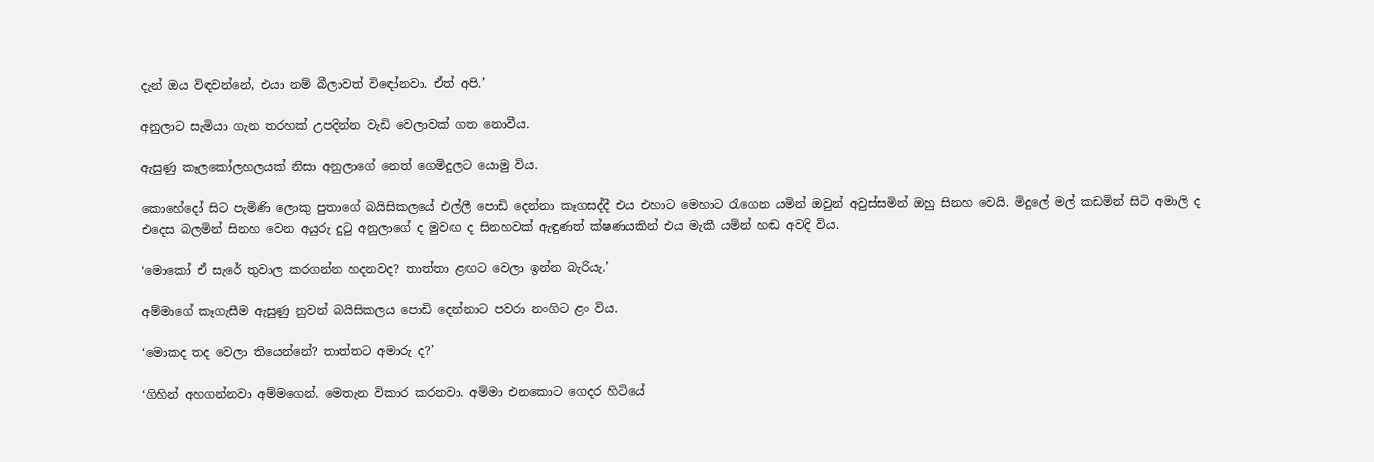දැන් ඔය විඳවන්නේ, එයා නම් බීලාවත් විඳෝනවා. ඒත් අපි.’

අනුලාට සැමියා ගැන තරහක් උපදින්න වැඩි වෙලාවක් ගත නොවීය.

ඇසුණු කෑලකෝලහලයක් නිසා අනුලාගේ නෙත් ගෙමිදුලට යොමු විය.

කොහේදෝ සිට පැමිණි ලොකු පුතාගේ බයිසිකලයේ එල්ලී පොඩි දෙන්නා කෑගසද්දී එය එහාට මෙහාට රැගෙන යමින් ඔවුන් අවුස්සමින් ඔහු සිනහ වෙයි. මිදුලේ මල් කඩමින් සිටි අමාලි ද එදෙස බලමින් සිනහ වෙන අයුරු දුටු අනුලාගේ ද මුවඟ ද සිනහවක් ඇඳුණත් ක්ෂණයකින් එය මැකී යමින් හඬ අවදි විය.

‘මොකෝ ඒ සැරේ තුවාල කරගන්න හදනවද? තාත්තා ළඟට වෙලා ඉන්න බැරියැ.’

අම්මාගේ කෑගැසීම ඇසුණු නුවන් බයිසිකලය පොඩි දෙන්නාට පවරා නංගිට ළං විය.

‘මොකද තද වෙලා තියෙන්නේ? තාත්තට අමාරු ද?’

‘ගිහින් අහගන්නවා අම්මගෙන්. මෙතැන විකාර කරනවා. අම්මා එනකොට ගෙදර හිටියේ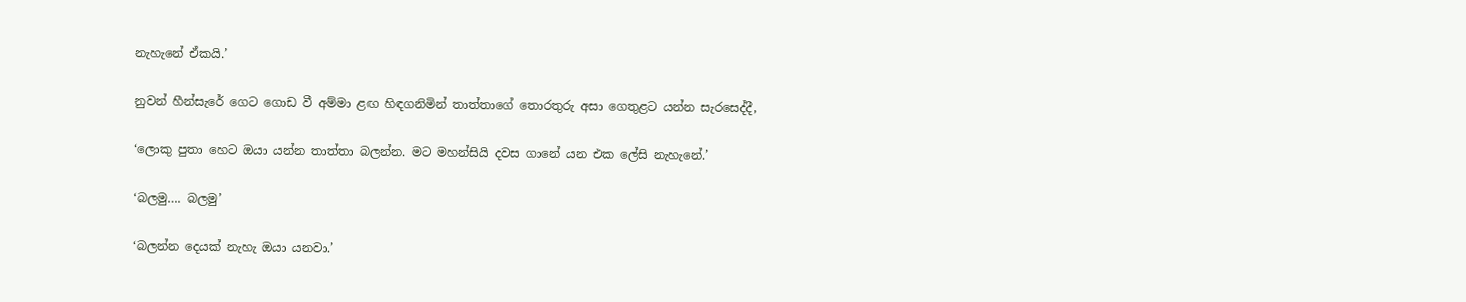නැහැනේ ඒකයි.’

නුවන් හීන්සැරේ ගෙට ගොඩ වී අම්මා ළඟ හිඳගනිමින් තාත්තාගේ තොරතුරු අසා ගෙතුළට යන්න සැරසෙද්දී,

‘ලොකු පුතා හෙට ඔයා යන්න තාත්තා බලන්න. මට මහන්සියි දවස ගානේ යන එක ලේසි නැහැනේ.’

‘බලමු…. බලමු’

‘බලන්න දෙයක් නැහැ ඔයා යනවා.’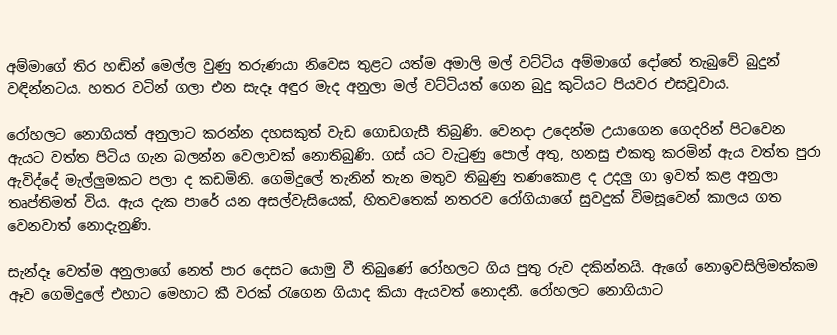අම්මාගේ තිර හඬින් මෙල්ල වුණු තරුණයා නිවෙස තුළට යත්ම අමාලි මල් වට්ටිය අම්මාගේ දෝතේ තැබුවේ බුදුන් වඳින්නටය. හතර වටින් ගලා එන සැදෑ අඳුර මැද අනුලා මල් වට්ටියත් ගෙන බුදු කුටියට පියවර එසවූවාය.

රෝහලට නොගියත් අනුලාට කරන්න දහසකුත් වැඩ ගොඩගැසී තිබුණි. වෙනදා උදෙන්ම උයාගෙන ගෙදරින් පිටවෙන ඇයට වත්ත පිටිය ගැන බලන්න වෙලාවක් නොතිබුණි. ගස් යට වැටුණු පොල් අතු, හනසු එකතු කරමින් ඇය වත්ත පුරා ඇවිද්දේ මැල්ලුමකට පලා ද කඩමිනි. ගෙමිදුලේ තැනින් තැන මතුව තිබුණු තණකොළ ද උදලු ගා ඉවත් කළ අනුලා තෘප්තිමත් විය. ඇය දැක පාරේ යන අසල්වැසියෙක්, හිතවතෙක් නතරව රෝගියාගේ සුවදුක් විමසූවෙන් කාලය ගත වෙනවාත් නොදැනුණි.

සැන්දෑ වෙත්ම අනුලාගේ නෙත් පාර දෙසට යොමු වී තිබුණේ රෝහලට ගිය පුතු රුව දකින්නයි. ඇගේ නොඉවසිලිමත්කම ඈව ගෙමිදුලේ එහාට මෙහාට කී වරක් රැගෙන ගියාද කියා ඇයවත් නොදනී. රෝහලට නොගියාට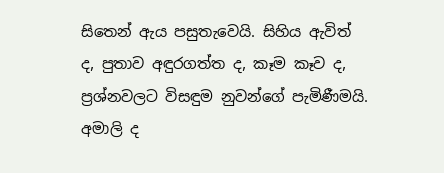සිතෙන් ඇය පසුතැවෙයි. සිහිය ඇවිත් ද, පුතාව අඳුරගත්ත ද, කෑම කෑව ද, ප්‍රශ්නවලට විසඳුම නුවන්ගේ පැමිණීමයි. අමාලි ද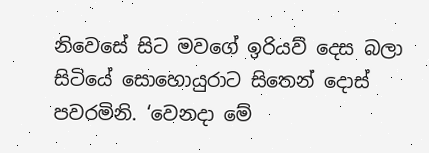නිවෙසේ සිට මවගේ ඉරියව් දෙස බලා සිටියේ සොහොයුරාට සිතෙන් දොස් පවරමිනි. ‘වෙනදා මේ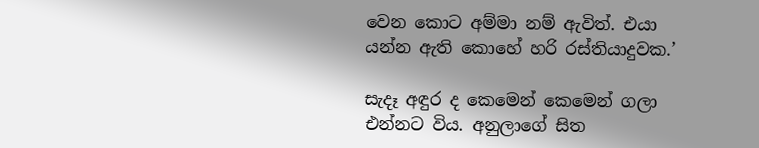වෙන කොට අම්මා නම් ඇවිත්. එයා යන්න ඇති කොහේ හරි රස්තියාදුවක.’

සැදෑ අඳුර ද කෙමෙන් කෙමෙන් ගලා එන්නට විය. අනුලාගේ සිත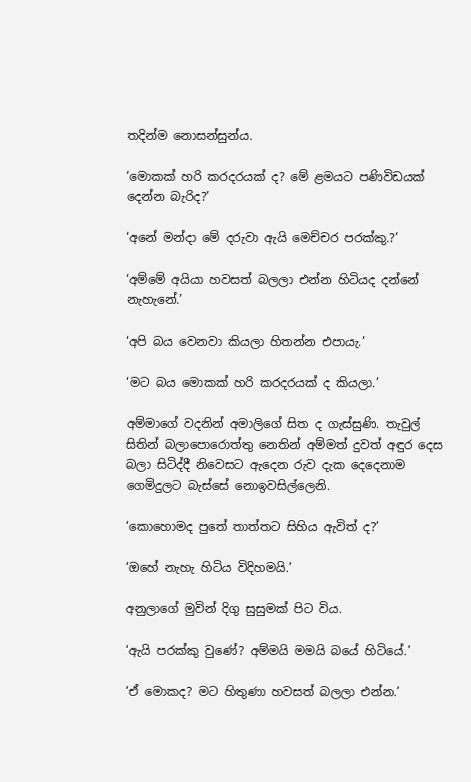තදින්ම නොසන්සුන්ය.

‘මොකක් හරි කරදරයක් ද? මේ ළමයට පණිවිඩයක් දෙන්න බැරිද?’

‘අනේ මන්දා මේ දරුවා ඇයි මෙච්චර පරක්කු.?’

‘අම්මේ අයියා හවසත් බලලා එන්න හිටියද දන්නේ නැහැනේ.’

‘අපි බය වෙනවා කියලා හිතන්න එපායැ.’

‘මට බය මොකක් හරි කරදරයක් ද කියලා.’

අම්මාගේ වදනින් අමාලිගේ සිත ද ගැස්සුණි. තැවුල් සිතින් බලාපොරොත්තු නෙතින් අම්මත් දුවත් අඳුර දෙස බලා සිටිද්දී නිවෙසට ඇදෙන රුව දැක දෙදෙනාම ගෙමිදුලට බැස්සේ නොඉවසිල්ලෙනි.

‘කොහොමද පුතේ තාත්තට සිහිය ඇවිත් ද?’

‘ඔහේ නැහැ හිටිය විදිහමයි.’

අනුලාගේ මුවින් දිගු සුසුමක් පිට විය.

‘ඇයි පරක්කු වුණේ? අම්මයි මමයි බයේ හිටියේ.’

‘ඒ මොකද? මට හිතුණා හවසත් බලලා එන්න.’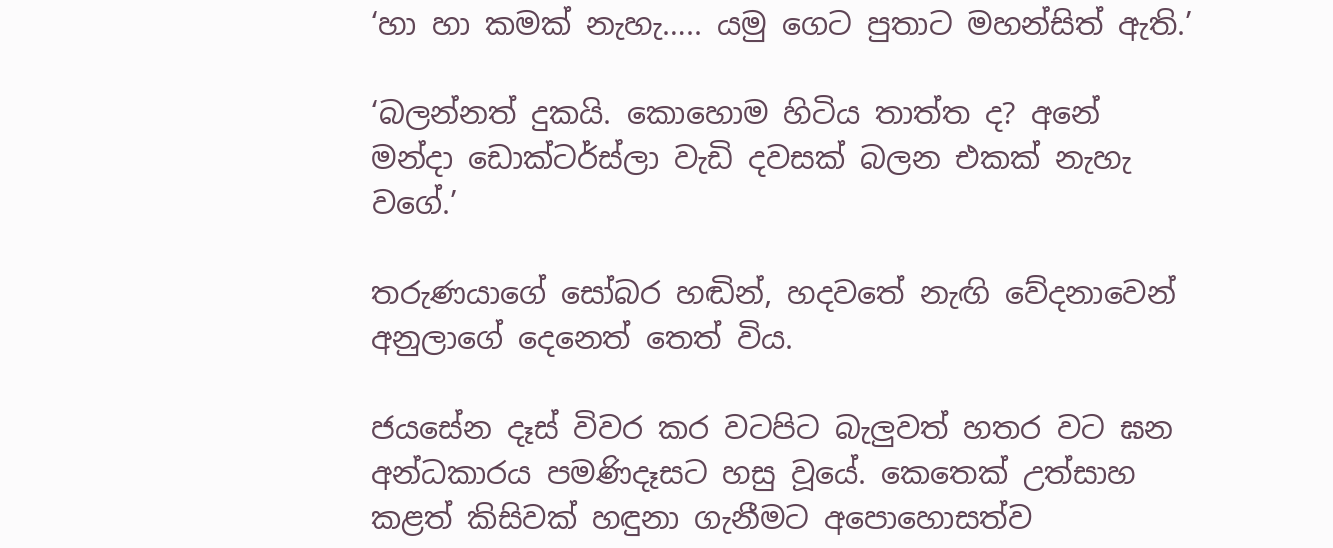‘හා හා කමක් නැහැ….. යමු ගෙට පුතාට මහන්සිත් ඇති.’

‘බලන්නත් දුකයි. කොහොම හිටිය තාත්ත ද? අනේ මන්දා ඩොක්ටර්ස්ලා වැඩි දවසක් බලන එකක් නැහැ වගේ.’

තරුණයාගේ සෝබර හඬින්, හදවතේ නැඟි වේදනාවෙන් අනුලාගේ දෙනෙත් තෙත් විය.

ජයසේන දෑස් විවර කර වටපිට බැලුවත් හතර වට ඝන අන්ධකාරය පමණිදෑසට හසු වූයේ. කෙතෙක් උත්සාහ කළත් කිසිවක් හඳුනා ගැනීමට අපොහොසත්ව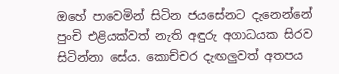ඔහේ පාවෙමින් සිටින ජයසේනට දැනෙන්නේ පුංචි එළියක්වත් නැති අඳුරු අගාධයක සිරව සිටින්නා සේය. කොච්චර දැඟලුවත් අතපය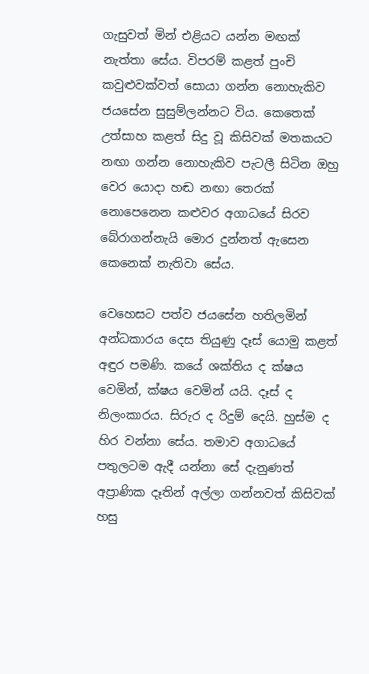ගැසුවත් මින් එළියට යන්න මඟක් නැත්තා සේය. විපරම් කළත් පුංචි කවුළුවක්වත් සොයා ගන්න නොහැකිව ජයසේන සුසුම්ලන්නට විය. කෙතෙක් උත්සාහ කළත් සිදු වූ කිසිවක් මතකයට නඟා ගන්න නොහැකිව පැටලී සිටින ඔහු වෙර යොදා හඬ නඟා තෙරක් නොපෙනෙන කළුවර අගාධයේ සිරව බේරාගන්නැයි මොර දුන්නත් ඇසෙන කෙනෙක් නැතිවා සේය.

වෙහෙසට පත්ව ජයසේන හතිලමින් අන්ධකාරය දෙස තියුණු දෑස් යොමු කළත් අඳුර පමණි. කයේ ශක්තිය ද ක්ෂය වෙමින්, ක්ෂය වෙමින් යයි. දෑස් ද නිලංකාරය. සිරුර ද රිදුම් දෙයි. හුස්ම ද හිර වන්නා සේය. තමාව අගාධයේ පතුලටම ඇදී යන්නා සේ දැනුණත් අප්‍රාණික දෑතින් අල්ලා ගන්නවත් කිසිවක් හසු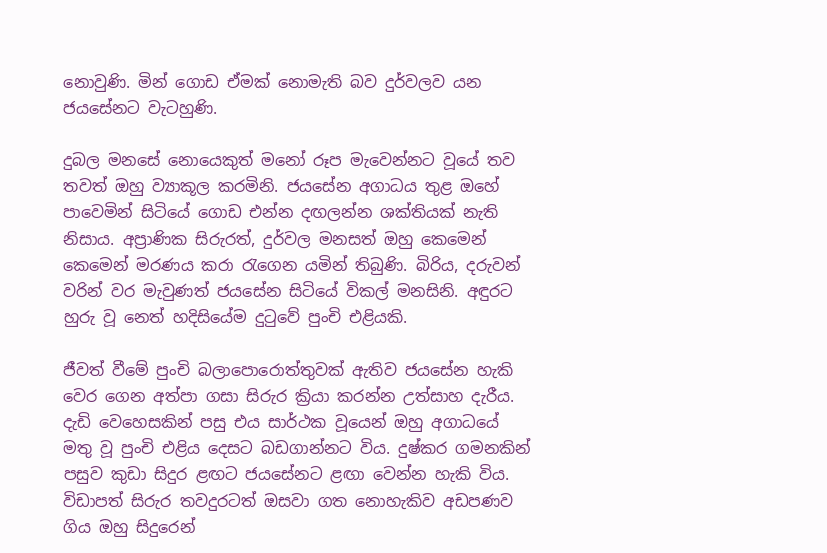නොවුණි. මින් ගොඩ ඒමක් නොමැති බව දුර්වලව යන ජයසේනට වැටහුණි.

දුබල මනසේ නොයෙකුත් මනෝ රූප මැවෙන්නට වූයේ තව තවත් ඔහු ව්‍යාකූල කරමිනි. ජයසේන අගාධය තුළ ඔහේ පාවෙමින් සිටියේ ගොඩ එන්න දඟලන්න ශක්තියක් නැති නිසාය. අප්‍රාණික සිරුරත්, දුර්වල මනසත් ඔහු කෙමෙන් කෙමෙන් මරණය කරා රැගෙන යමින් තිබුණි. බිරිය, දරුවන් වරින් වර මැවුණත් ජයසේන සිටියේ විකල් මනසිනි. අඳුරට හුරු වූ නෙත් හදිසියේම දුටුවේ පුංචි එළියකි.

ජීවත් වීමේ පුංචි බලාපොරොත්තුවක් ඇතිව ජයසේන හැකි වෙර ගෙන අත්පා ගසා සිරුර ක්‍රියා කරන්න උත්සාහ දැරීය. දැඩි වෙහෙසකින් පසු එය සාර්ථක වූයෙන් ඔහු අගාධයේ මතු වූ පුංචි එළිය දෙසට බඩගාන්නට විය. දුෂ්කර ගමනකින් පසුව කුඩා සිදුර ළඟට ජයසේනට ළඟා වෙන්න හැකි විය. විඩාපත් සිරුර තවදුරටත් ඔසවා ගත නොහැකිව අඩපණව ගිය ඔහු සිදුරෙන්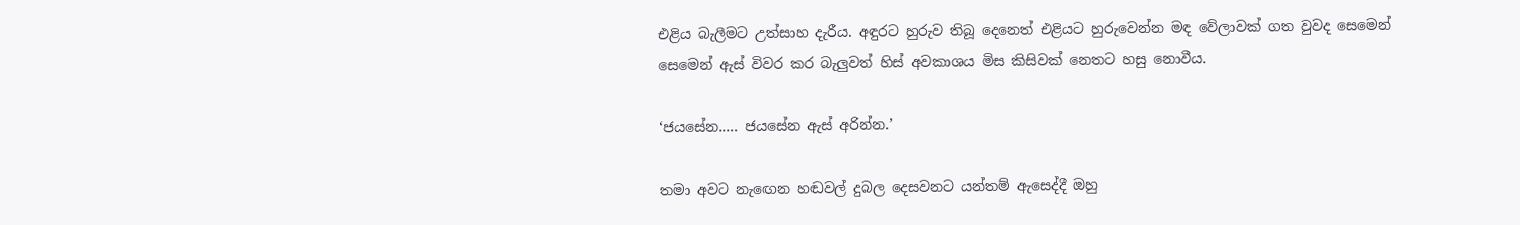එළිය බැලීමට උත්සාහ දැරීය. අඳුරට හුරුව තිබූ දෙනෙත් එළියට හුරුවෙන්න මඳ වේලාවක් ගත වුවද සෙමෙන් සෙමෙන් ඇස් විවර කර බැලුවත් හිස් අවකාශය මිස කිසිවක් නෙතට හසු නොවීය.

‘ජයසේන….. ජයසේන ඇස් අරින්න.’

තමා අවට නැඟෙන හඬවල් දුබල දෙසවනට යන්තම් ඇසෙද්දී ඔහු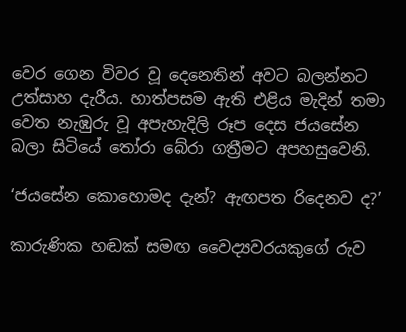වෙර ගෙන විවර වූ දෙනෙතින් අවට බලන්නට උත්සාහ දැරීය. හාත්පසම ඇති එළිය මැදින් තමා වෙත නැඹුරු වූ අපැහැදිලි රූප දෙස ජයසේන බලා සිටියේ තෝරා බේරා ගත්‍රීමට අපහසුවෙනි.

‘ජයසේන කොහොමද දැන්? ඇඟපත රිදෙනව ද?’

කාරුණික හඬක් සමඟ වෛද්‍යවරයකුගේ රුව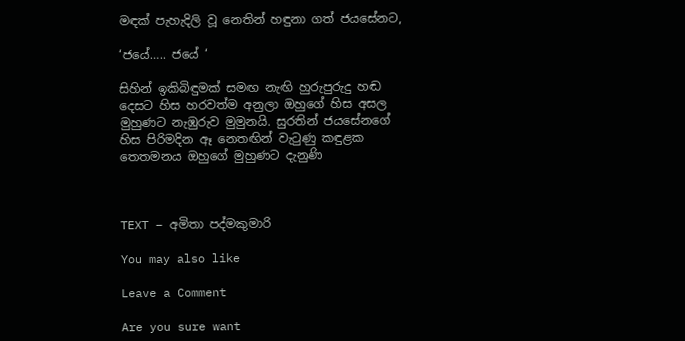මඳක් පැහැදිලි වූ නෙතින් හඳුනා ගත් ජයසේනට,

‘ජයේ….. ජයේ ‘

සිහින් ඉකිබිඳුමක් සමඟ නැඟි හුරුපුරුදු හඬ දෙසට හිස හරවත්ම අනුලා ඔහුගේ හිස අසල මුහුණට නැඹුරුව මුමුනයි. සුරතින් ජයසේනගේ හිස පිරිමදින ඈ නෙතඟින් වැටුණු කඳුළක තෙතමනය ඔහුගේ මුහුණට දැනුණි



TEXT – අමිතා පද්මකුමාරි

You may also like

Leave a Comment

Are you sure want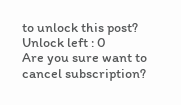to unlock this post?
Unlock left : 0
Are you sure want to cancel subscription?